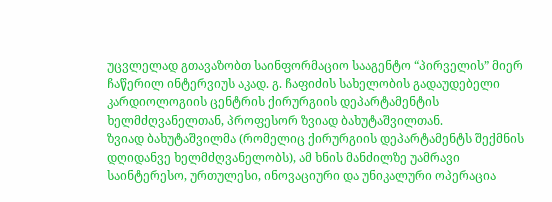უცვლელად გთავაზობთ საინფორმაციო სააგენტო “პირველის” მიერ ჩაწერილ ინტერვიუს აკად. გ. ჩაფიძის სახელობის გადაუდებელი კარდიოლოგიის ცენტრის ქირურგიის დეპარტამენტის ხელმძღვანელთან, პროფესორ ზვიად ბახუტაშვილთან.
ზვიად ბახუტაშვილმა (რომელიც ქირურგიის დეპარტამენტს შექმნის დღიდანვე ხელმძღვანელობს), ამ ხნის მანძილზე უამრავი საინტერესო, ურთულესი, ინოვაციური და უნიკალური ოპერაცია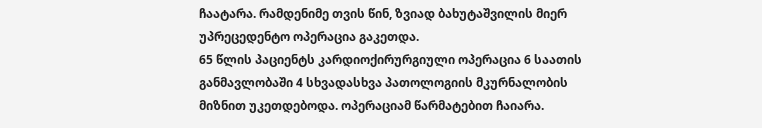ჩაატარა. რამდენიმე თვის წინ, ზვიად ბახუტაშვილის მიერ უპრეცედენტო ოპერაცია გაკეთდა.
65 წლის პაციენტს კარდიოქირურგიული ოპერაცია 6 საათის განმავლობაში 4 სხვადასხვა პათოლოგიის მკურნალობის მიზნით უკეთდებოდა. ოპერაციამ წარმატებით ჩაიარა.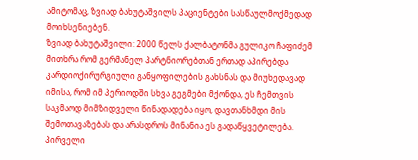ამიტომაც, ზვიად ბახუტაშვილს პაციენტები სასწაულმოქმედად მოიხსენიებენ.
ზვიად ბახუტაშვილი: 2000 წელს ქალბატონმა გულიკო ჩაფიძემ მითხრა რომ გერმანელ პარტნიორებთან ერთად აპირებდა კარდიოქირურგიული განყოფილების გახსნას და მიუხედავად იმისა, რომ იმ პერიოდში სხვა გეგმები მქონდა, ეს ჩემთვის საკმაოდ მიმზიდველი წინადადება იყო, დავთანხმდი მის შემოთავაზებას და არასდროს მინანია ეს გადაწყვეტილება. პირველი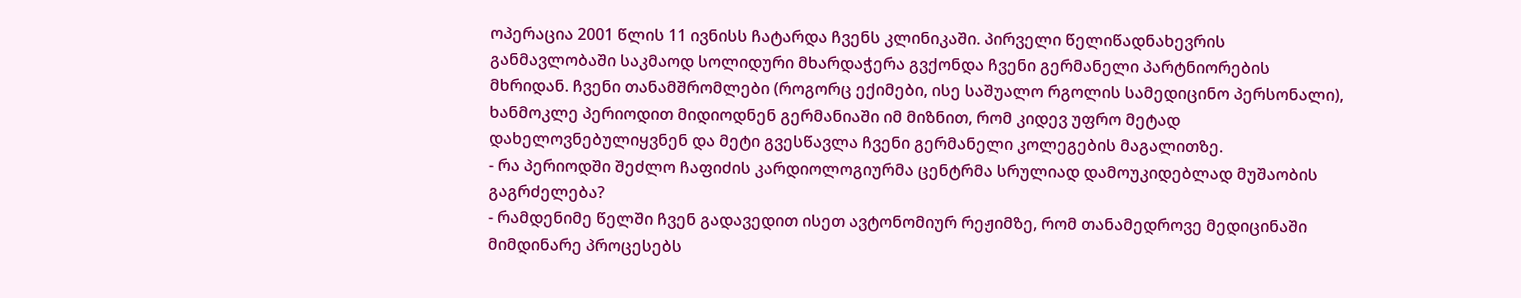ოპერაცია 2001 წლის 11 ივნისს ჩატარდა ჩვენს კლინიკაში. პირველი წელიწადნახევრის განმავლობაში საკმაოდ სოლიდური მხარდაჭერა გვქონდა ჩვენი გერმანელი პარტნიორების მხრიდან. ჩვენი თანამშრომლები (როგორც ექიმები, ისე საშუალო რგოლის სამედიცინო პერსონალი), ხანმოკლე პერიოდით მიდიოდნენ გერმანიაში იმ მიზნით, რომ კიდევ უფრო მეტად დახელოვნებულიყვნენ და მეტი გვესწავლა ჩვენი გერმანელი კოლეგების მაგალითზე.
- რა პერიოდში შეძლო ჩაფიძის კარდიოლოგიურმა ცენტრმა სრულიად დამოუკიდებლად მუშაობის გაგრძელება?
- რამდენიმე წელში ჩვენ გადავედით ისეთ ავტონომიურ რეჟიმზე, რომ თანამედროვე მედიცინაში მიმდინარე პროცესებს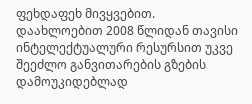ფეხდაფეხ მივყვებით. დაახლოებით 2008 წლიდან თავისი ინტელექტუალური რესურსით უკვე შეეძლო განვითარების გზების დამოუკიდებლად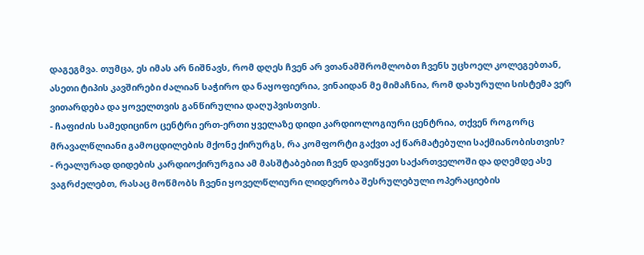დაგეგმვა. თუმცა, ეს იმას არ ნიშნავს, რომ დღეს ჩვენ არ ვთანამშრომლობთ ჩვენს უცხოელ კოლეგებთან, ასეთი ტიპის კავშირები ძალიან საჭირო და ნაყოფიერია, ვინაიდან მე მიმაჩნია, რომ დახურული სისტემა ვერ ვითარდება და ყოველთვის განწირულია დაღუპვისთვის.
- ჩაფიძის სამედიცინო ცენტრი ერთ-ერთი ყველაზე დიდი კარდიოლოგიური ცენტრია, თქვენ როგორც მრავალწლიანი გამოცდილების მქონე ქირურგს, რა კომფორტი გაქვთ აქ წარმატებული საქმიანობისთვის?
- რეალურად დიდების კარდიოქირურგია ამ მასშტაბებით ჩვენ დავიწყეთ საქართველოში და დღემდე ასე ვაგრძელებთ, რასაც მოწმობს ჩვენი ყოველწლიური ლიდერობა შესრულებული ოპერაციების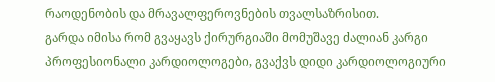რაოდენობის და მრავალფეროვნების თვალსაზრისით.
გარდა იმისა რომ გვაყავს ქირურგიაში მომუშავე ძალიან კარგი პროფესიონალი კარდიოლოგები, გვაქვს დიდი კარდიოლოგიური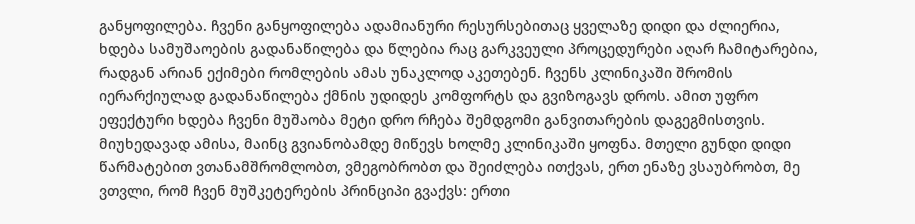განყოფილება. ჩვენი განყოფილება ადამიანური რესურსებითაც ყველაზე დიდი და ძლიერია, ხდება სამუშაოების გადანაწილება და წლებია რაც გარკვეული პროცედურები აღარ ჩამიტარებია, რადგან არიან ექიმები რომლების ამას უნაკლოდ აკეთებენ. ჩვენს კლინიკაში შრომის იერარქიულად გადანაწილება ქმნის უდიდეს კომფორტს და გვიზოგავს დროს. ამით უფრო ეფექტური ხდება ჩვენი მუშაობა მეტი დრო რჩება შემდგომი განვითარების დაგეგმისთვის. მიუხედავად ამისა, მაინც გვიანობამდე მიწევს ხოლმე კლინიკაში ყოფნა. მთელი გუნდი დიდი წარმატებით ვთანამშრომლობთ, ვმეგობრობთ და შეიძლება ითქვას, ერთ ენაზე ვსაუბრობთ, მე ვთვლი, რომ ჩვენ მუშკეტერების პრინციპი გვაქვს: ერთი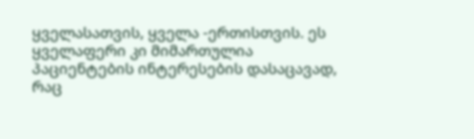ყველასათვის, ყველა -ერთისთვის. ეს ყველაფერი კი მიმართულია პაციენტების ინტერესების დასაცავად, რაც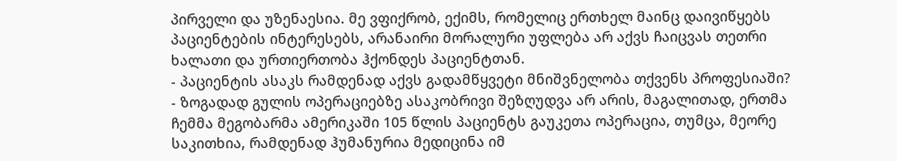პირველი და უზენაესია. მე ვფიქრობ, ექიმს, რომელიც ერთხელ მაინც დაივიწყებს პაციენტების ინტერესებს, არანაირი მორალური უფლება არ აქვს ჩაიცვას თეთრი ხალათი და ურთიერთობა ჰქონდეს პაციენტთან.
- პაციენტის ასაკს რამდენად აქვს გადამწყვეტი მნიშვნელობა თქვენს პროფესიაში?
- ზოგადად გულის ოპერაციებზე ასაკობრივი შეზღუდვა არ არის, მაგალითად, ერთმა ჩემმა მეგობარმა ამერიკაში 105 წლის პაციენტს გაუკეთა ოპერაცია, თუმცა, მეორე საკითხია, რამდენად ჰუმანურია მედიცინა იმ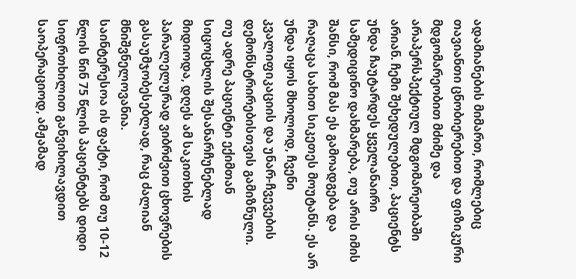ადამიანების მიმართ, რომლებიც თავიანთი ცნობიერებით და ფიზიკური მდგომარეობით მძიმე და არაპერსპექტიულ მდგომარეობაში არიან. ჩემი შეხედულებით, პაციენტს უნდა ჩაუტარდეს ყველანაირი სამედიცინო დახმარება, თუ არის იმის შანსი, რომ მას ეს გამოადგება და რაღაცა სახით სიკეთეს მოუტანს. ეს არ უნდა იყოს მხოლოდ, ჩვენი კვალიფიკაციის და უნარ-ჩვევების დემონსტრირებისთვის გამიზნული.
თუ ადრე პაციენტი ექიმთან სიცოცხლის შესანარჩუნებლად მიდიოდა, დღეს ამ საკითხის პარალელურად ვიბრძვით ცხოვრების გასაუმჯობესებლად, რაც ძალიან მნიშვნელოვანია.
საინტერესოა ის ფაქტი, რომ თუ 10-12 წლის წინ 75 წლის პაციენტებს დიდი სიფრთხილით განვიხილავდით საოპერაციოდ, ამჟამად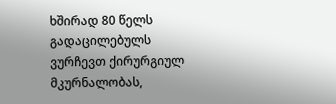ხშირად 80 წელს გადაცილებულს ვურჩევთ ქირურგიულ მკურნალობას,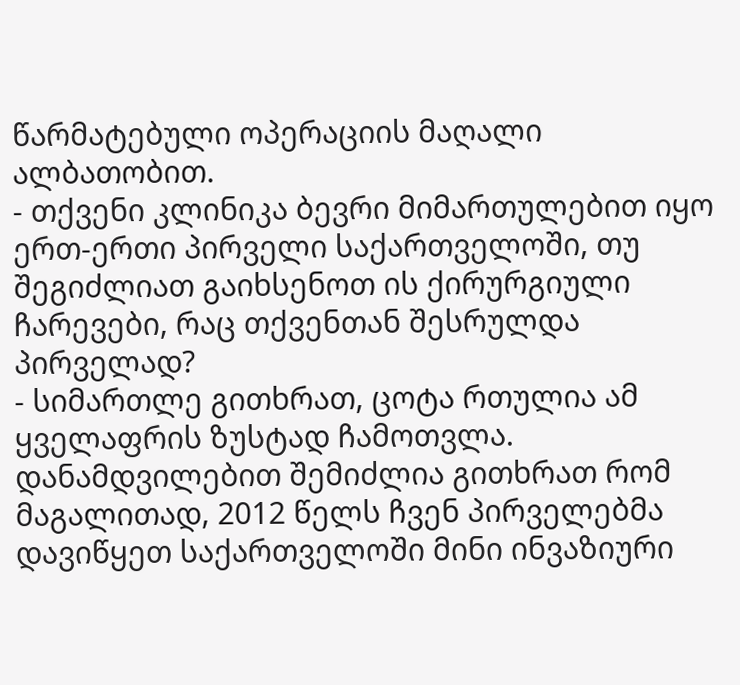წარმატებული ოპერაციის მაღალი ალბათობით.
- თქვენი კლინიკა ბევრი მიმართულებით იყო ერთ-ერთი პირველი საქართველოში, თუ შეგიძლიათ გაიხსენოთ ის ქირურგიული ჩარევები, რაც თქვენთან შესრულდა პირველად?
- სიმართლე გითხრათ, ცოტა რთულია ამ ყველაფრის ზუსტად ჩამოთვლა. დანამდვილებით შემიძლია გითხრათ რომ მაგალითად, 2012 წელს ჩვენ პირველებმა დავიწყეთ საქართველოში მინი ინვაზიური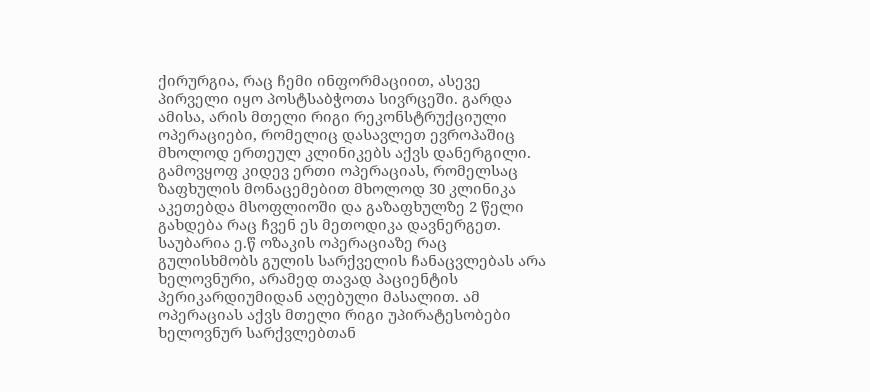ქირურგია, რაც ჩემი ინფორმაციით, ასევე პირველი იყო პოსტსაბჭოთა სივრცეში. გარდა ამისა, არის მთელი რიგი რეკონსტრუქციული ოპერაციები, რომელიც დასავლეთ ევროპაშიც მხოლოდ ერთეულ კლინიკებს აქვს დანერგილი. გამოვყოფ კიდევ ერთი ოპერაციას, რომელსაც ზაფხულის მონაცემებით მხოლოდ 30 კლინიკა აკეთებდა მსოფლიოში და გაზაფხულზე 2 წელი გახდება რაც ჩვენ ეს მეთოდიკა დავნერგეთ. საუბარია ე.წ ოზაკის ოპერაციაზე რაც გულისხმობს გულის სარქველის ჩანაცვლებას არა ხელოვნური, არამედ თავად პაციენტის პერიკარდიუმიდან აღებული მასალით. ამ ოპერაციას აქვს მთელი რიგი უპირატესობები ხელოვნურ სარქვლებთან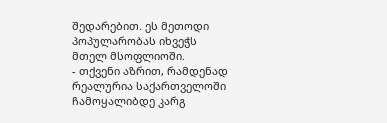შედარებით. ეს მეთოდი პოპულარობას იხვეჭს მთელ მსოფლიოში.
- თქვენი აზრით, რამდენად რეალურია საქართველოში ჩამოყალიბდე კარგ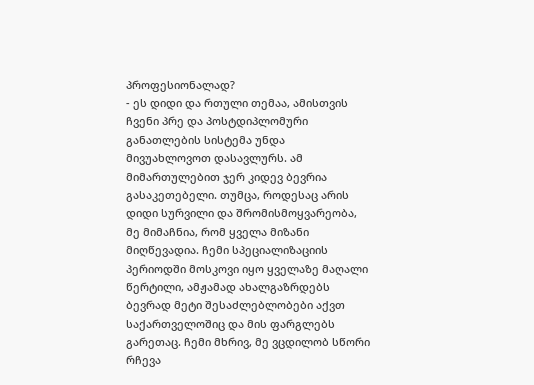პროფესიონალად?
- ეს დიდი და რთული თემაა, ამისთვის ჩვენი პრე და პოსტდიპლომური განათლების სისტემა უნდა მივუახლოვოთ დასავლურს. ამ მიმართულებით ჯერ კიდევ ბევრია გასაკეთებელი. თუმცა, როდესაც არის დიდი სურვილი და შრომისმოყვარეობა, მე მიმაჩნია, რომ ყველა მიზანი მიღწევადია. ჩემი სპეციალიზაციის პერიოდში მოსკოვი იყო ყველაზე მაღალი წერტილი, ამჟამად ახალგაზრდებს ბევრად მეტი შესაძლებლობები აქვთ საქართველოშიც და მის ფარგლებს გარეთაც. ჩემი მხრივ, მე ვცდილობ სწორი რჩევა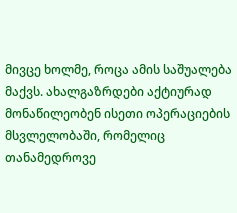მივცე ხოლმე, როცა ამის საშუალება მაქვს. ახალგაზრდები აქტიურად მონაწილეობენ ისეთი ოპერაციების მსვლელობაში, რომელიც თანამედროვე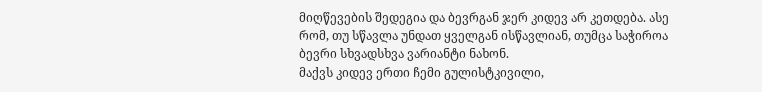მიღწევების შედეგია და ბევრგან ჯერ კიდევ არ კეთდება. ასე რომ, თუ სწავლა უნდათ ყველგან ისწავლიან, თუმცა საჭიროა ბევრი სხვადსხვა ვარიანტი ნახონ.
მაქვს კიდევ ერთი ჩემი გულისტკივილი,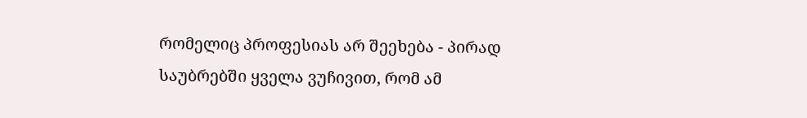რომელიც პროფესიას არ შეეხება - პირად საუბრებში ყველა ვუჩივით, რომ ამ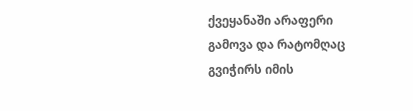ქვეყანაში არაფერი გამოვა და რატომღაც გვიჭირს იმის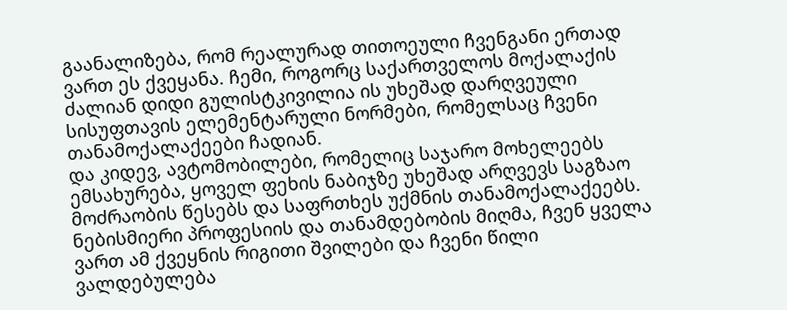გაანალიზება, რომ რეალურად თითოეული ჩვენგანი ერთად ვართ ეს ქვეყანა. ჩემი, როგორც საქართველოს მოქალაქის ძალიან დიდი გულისტკივილია ის უხეშად დარღვეული სისუფთავის ელემენტარული ნორმები, რომელსაც ჩვენი თანამოქალაქეები ჩადიან.
და კიდევ, ავტომობილები, რომელიც საჯარო მოხელეებს ემსახურება, ყოველ ფეხის ნაბიჯზე უხეშად არღვევს საგზაო მოძრაობის წესებს და საფრთხეს უქმნის თანამოქალაქეებს. ნებისმიერი პროფესიის და თანამდებობის მიღმა, ჩვენ ყველა ვართ ამ ქვეყნის რიგითი შვილები და ჩვენი წილი ვალდებულება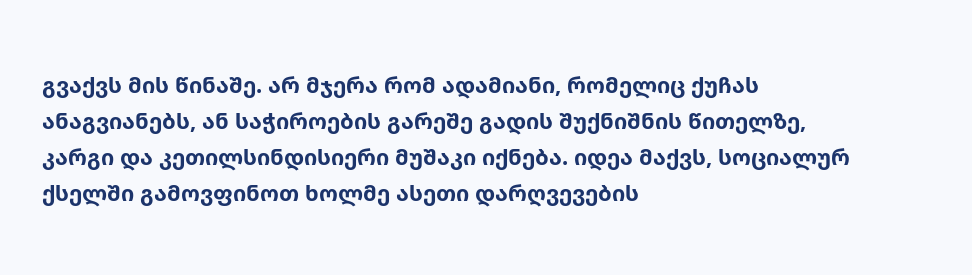გვაქვს მის წინაშე. არ მჯერა რომ ადამიანი, რომელიც ქუჩას ანაგვიანებს, ან საჭიროების გარეშე გადის შუქნიშნის წითელზე, კარგი და კეთილსინდისიერი მუშაკი იქნება. იდეა მაქვს, სოციალურ ქსელში გამოვფინოთ ხოლმე ასეთი დარღვევების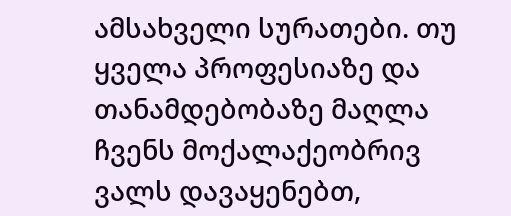ამსახველი სურათები. თუ ყველა პროფესიაზე და თანამდებობაზე მაღლა ჩვენს მოქალაქეობრივ ვალს დავაყენებთ,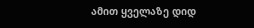ამით ყველაზე დიდ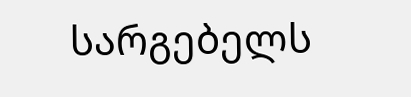სარგებელს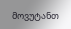მოვუტანთ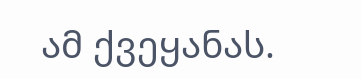ამ ქვეყანას.